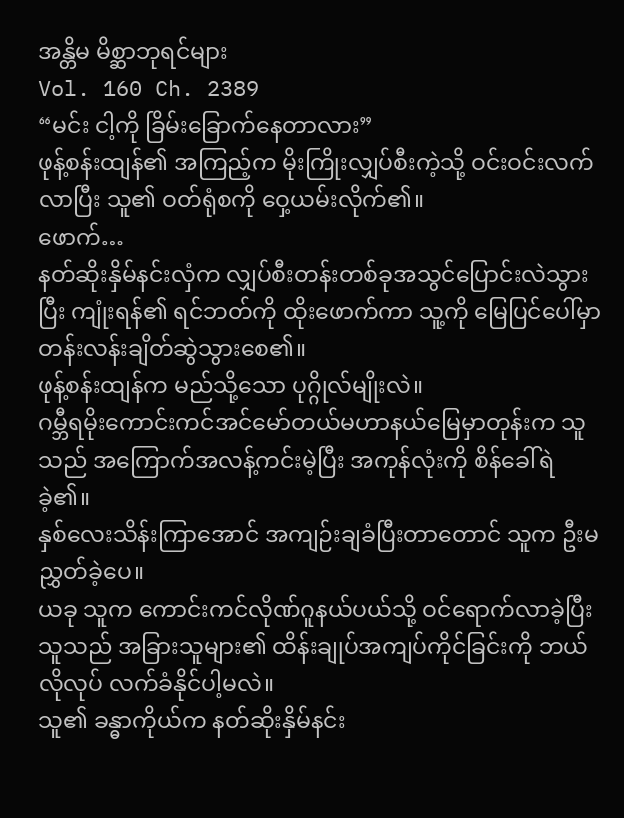အန္တိမ မိစ္ဆာဘုရင်များ
Vol. 160 Ch. 2389
“မင်း ငါ့ကို ခြိမ်းခြောက်နေတာလား”
ဖုန့်စန်းထျန်၏ အကြည့်က မိုးကြိုးလျှပ်စီးကဲ့သို့ ဝင်းဝင်းလက်လာပြီး သူ၏ ဝတ်ရုံစကို ဝှေ့ယမ်းလိုက်၏။
ဖောက်…
နတ်ဆိုးနှိမ်နင်းလှံက လျှပ်စီးတန်းတစ်ခုအသွင်ပြောင်းလဲသွားပြီး ကျုံးရန်၏ ရင်ဘတ်ကို ထိုးဖောက်ကာ သူ့ကို မြေပြင်ပေါ်မှာ တန်းလန်းချိတ်ဆွဲသွားစေ၏။
ဖုန့်စန်းထျန်က မည်သို့သော ပုဂ္ဂိုလ်မျိုးလဲ။
ဂမ္ဘီရမိုးကောင်းကင်အင်မော်တယ်မဟာနယ်မြေမှာတုန်းက သူသည် အကြောက်အလန့်ကင်းမဲ့ပြီး အကုန်လုံးကို စိန်ခေါ်ရဲခဲ့၏။
နှစ်လေးသိန်းကြာအောင် အကျဉ်းချခံပြီးတာတောင် သူက ဦးမညွှတ်ခဲ့ပေ။
ယခု သူက ကောင်းကင်လိုဏ်ဂူနယ်ပယ်သို့ ဝင်ရောက်လာခဲ့ပြီး သူသည် အခြားသူများ၏ ထိန်းချုပ်အကျပ်ကိုင်ခြင်းကို ဘယ်လိုလုပ် လက်ခံနိုင်ပါ့မလဲ။
သူ၏ ခန္ဓာကိုယ်က နတ်ဆိုးနှိမ်နင်း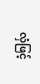လှံဖြင့်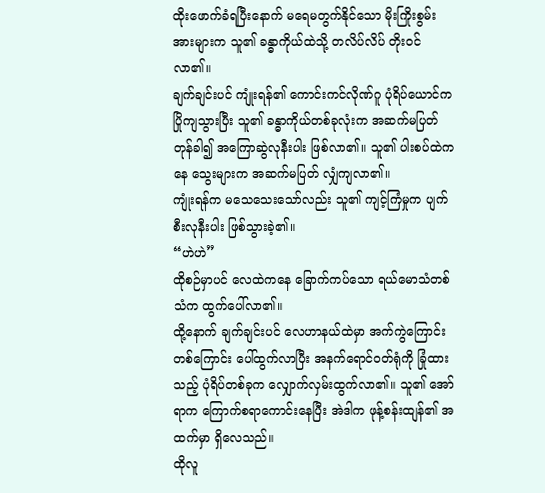ထိုးဖောက်ခံရပြီးနောက် မရေမတွက်နိုင်သော မိုးကြိုးစွမ်းအားများက သူ၏ ခန္ဓာကိုယ်ထဲသို့ တလိပ်လိပ် တိုးဝင်လာ၏။
ချက်ချင်းပင် ကျုံးရန်၏ ကောင်းကင်လိုဏ်ဂူ ပုံရိပ်ယောင်က ပြိုကျသွားပြီး သူ၏ ခန္ဓာကိုယ်တစ်ခုလုံးက အဆက်မပြတ် တုန်ခါ၍ အကြောဆွဲလုနီးပါး ဖြစ်လာ၏။ သူ၏ ပါးစပ်ထဲကနေ သွေးများက အဆက်မပြတ် လျှံကျလာ၏။
ကျုံးရန်က မသေသေးသော်လည်း သူ၏ ကျင့်ကြံမှုက ပျက်စီးလုနီးပါး ဖြစ်သွားခဲ့၏။
“ဟဲဟဲ”
ထိုစဉ်မှာပင် လေထဲကနေ ခြောက်ကပ်သော ရယ်မောသံတစ်သံက ထွက်ပေါ်လာ၏။
ထို့နောက် ချက်ချင်းပင် လေဟာနယ်ထဲမှာ အက်ကွဲကြောင်းတစ်ကြောင်း ပေါ်ထွက်လာပြီး အနက်ရောင်ဝတ်ရုံကို ခြုံထားသည့် ပုံရိပ်တစ်ခုက လျှောက်လှမ်းထွက်လာ၏။ သူ၏ အော်ရာက ကြောက်စရာကောင်းနေပြီး အဲဒါက ဖုန့်စန်းထျန်၏ အထက်မှာ ရှိလေသည်။
ထိုလူ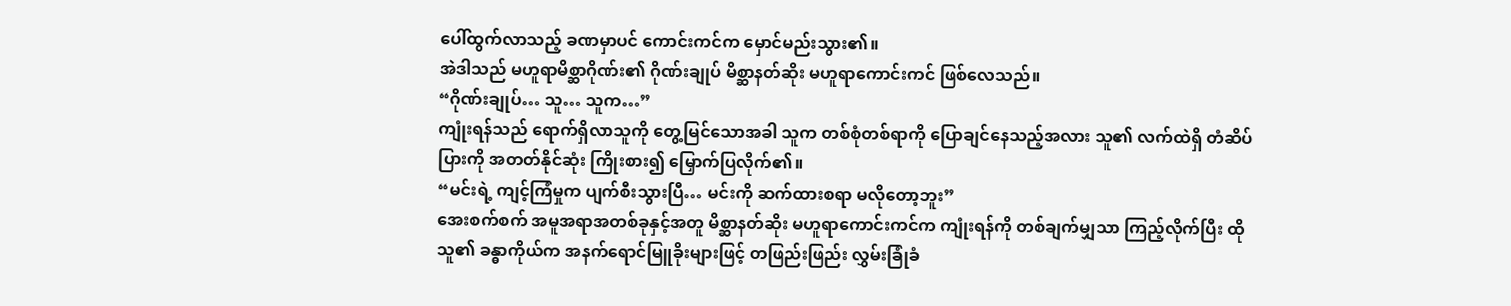ပေါ်ထွက်လာသည့် ခဏမှာပင် ကောင်းကင်က မှောင်မည်းသွား၏။
အဲဒါသည် မဟူရာမိစ္ဆာဂိုဏ်း၏ ဂိုဏ်းချုပ် မိစ္ဆာနတ်ဆိုး မဟူရာကောင်းကင် ဖြစ်လေသည်။
“ဂိုဏ်းချုပ်… သူ… သူက…”
ကျုံးရန်သည် ရောက်ရှိလာသူကို တွေ့မြင်သောအခါ သူက တစ်စုံတစ်ရာကို ပြောချင်နေသည့်အလား သူ၏ လက်ထဲရှိ တံဆိပ်ပြားကို အတတ်နိုင်ဆုံး ကြိုးစား၍ မြှောက်ပြလိုက်၏။
“မင်းရဲ့ ကျင့်ကြံမှုက ပျက်စီးသွားပြီ… မင်းကို ဆက်ထားစရာ မလိုတော့ဘူး”
အေးစက်စက် အမူအရာအတစ်ခုနှင့်အတူ မိစ္ဆာနတ်ဆိုး မဟူရာကောင်းကင်က ကျုံးရန်ကို တစ်ချက်မျှသာ ကြည့်လိုက်ပြီး ထိုသူ၏ ခန္ဓာကိုယ်က အနက်ရောင်မြူခိုးများဖြင့် တဖြည်းဖြည်း လွှမ်းခြုံခံ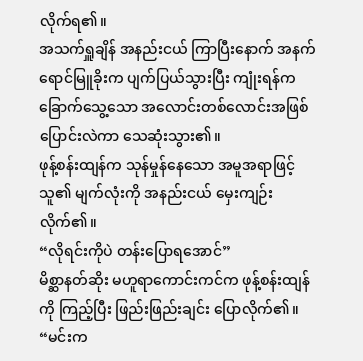လိုက်ရ၏။
အသက်ရှူချိန် အနည်းငယ် ကြာပြီးနောက် အနက်ရောင်မြူခိုးက ပျက်ပြယ်သွားပြီး ကျုံးရန်က ခြောက်သွေ့သော အလောင်းတစ်လောင်းအဖြစ် ပြောင်းလဲကာ သေဆုံးသွား၏။
ဖုန့်စန်းထျန်က သုန်မှုန်နေသော အမူအရာဖြင့် သူ၏ မျက်လုံးကို အနည်းငယ် မှေးကျဉ်းလိုက်၏။
“လိုရင်းကိုပဲ တန်းပြောရအောင်”
မိစ္ဆာနတ်ဆိုး မဟူရာကောင်းကင်က ဖုန့်စန်းထျန်ကို ကြည့်ပြီး ဖြည်းဖြည်းချင်း ပြောလိုက်၏။
“မင်းက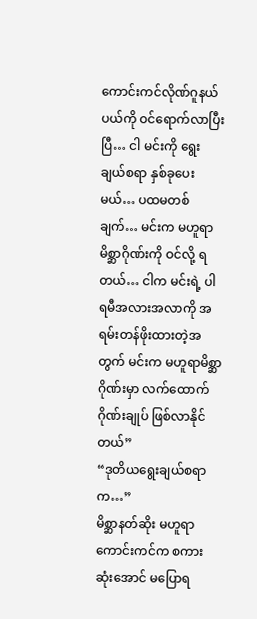ကောင်းကင်လိုဏ်ဂူနယ်ပယ်ကို ဝင်ရောက်လာပြီးပြီ… ငါ မင်းကို ရွေးချယ်စရာ နှစ်ခုပေးမယ်… ပထမတစ်ချက်… မင်းက မဟူရာမိစ္ဆာဂိုဏ်းကို ဝင်လို့ ရတယ်… ငါက မင်းရဲ့ ပါရမီအလားအလာကို အရမ်းတန်ဖိုးထားတဲ့အတွက် မင်းက မဟူရာမိစ္ဆာဂိုဏ်းမှာ လက်ထောက်ဂိုဏ်းချုပ် ဖြစ်လာနိုင်တယ်”
“ဒုတိယရွေးချယ်စရာက…”
မိစ္ဆာနတ်ဆိုး မဟူရာကောင်းကင်က စကားဆုံးအောင် မပြောရ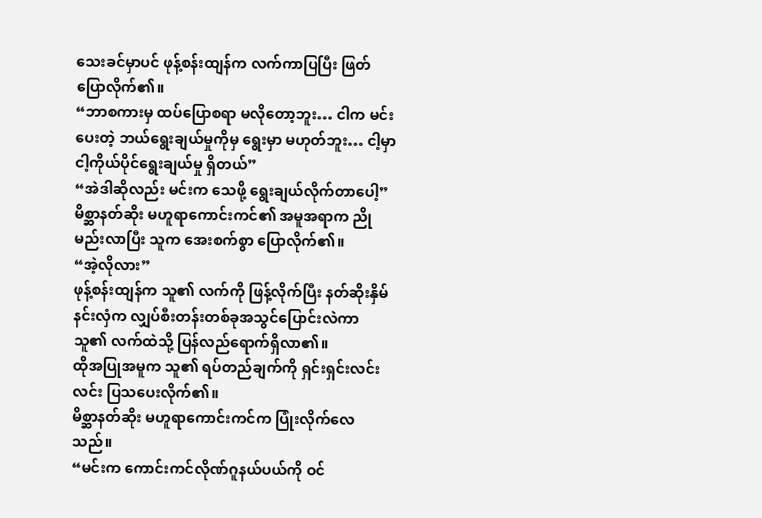သေးခင်မှာပင် ဖုန့်စန်းထျန်က လက်ကာပြပြီး ဖြတ်ပြောလိုက်၏။
“ဘာစကားမှ ထပ်ပြောစရာ မလိုတော့ဘူး… ငါက မင်းပေးတဲ့ ဘယ်ရွေးချယ်မှုကိုမှ ရွေးမှာ မဟုတ်ဘူး… ငါ့မှာ ငါ့ကိုယ်ပိုင်ရွေးချယ်မှု ရှိတယ်”
“အဲဒါဆိုလည်း မင်းက သေဖို့ ရွေးချယ်လိုက်တာပေါ့”
မိစ္ဆာနတ်ဆိုး မဟူရာကောင်းကင်၏ အမူအရာက ညိုမည်းလာပြီး သူက အေးစက်စွာ ပြောလိုက်၏။
“အဲ့လိုလား”
ဖုန့်စန်းထျန်က သူ၏ လက်ကို ဖြန့်လိုက်ပြီး နတ်ဆိုးနှိမ်နင်းလှံက လျှပ်စီးတန်းတစ်ခုအသွင်ပြောင်းလဲကာ သူ၏ လက်ထဲသို့ ပြန်လည်ရောက်ရှိလာ၏။
ထိုအပြုအမူက သူ၏ ရပ်တည်ချက်ကို ရှင်းရှင်းလင်းလင်း ပြသပေးလိုက်၏။
မိစ္ဆာနတ်ဆိုး မဟူရာကောင်းကင်က ပြုံးလိုက်လေသည်။
“မင်းက ကောင်းကင်လိုဏ်ဂူနယ်ပယ်ကို ဝင်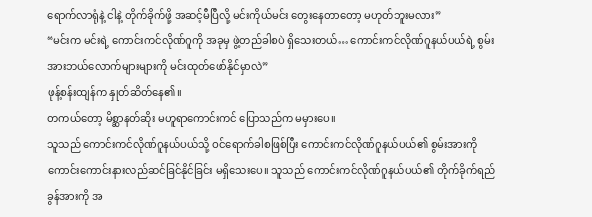ရောက်လာရုံနဲ့ ငါနဲ့ တိုက်ခိုက်ဖို့ အဆင့်မီပြီလို့ မင်းကိုယ်မင်း တွေးနေတာတော့ မဟုတ်ဘူးမလား”
“မင်းက မင်းရဲ့ ကောင်းကင်လိုဏ်ဂူကို အခုမှ ဖွဲ့တည်ခါစပဲ ရှိသေးတယ်… ကောင်းကင်လိုဏ်ဂူနယ်ပယ်ရဲ့ စွမ်းအားဘယ်လောက်များများကို မင်းထုတ်ဖော်နိုင်မှာလဲ”
ဖုန့်စန်းထျန်က နှုတ်ဆိတ်နေ၏။
တကယ်တော့ မိစ္ဆာနတ်ဆိုး မဟူရာကောင်းကင် ပြောသည်က မမှားပေ။
သူသည် ကောင်းကင်လိုဏ်ဂူနယ်ပယ်သို့ ဝင်ရောက်ခါစဖြစ်ပြီး ကောင်းကင်လိုဏ်ဂူနယ်ပယ်၏ စွမ်းအားကို ကောင်းကောင်းနားလည်ဆင်ခြင်နိုင်ခြင်း မရှိသေးပေ။ သူသည် ကောင်းကင်လိုဏ်ဂူနယ်ပယ်၏ တိုက်ခိုက်ရည်ခွန်အားကို အ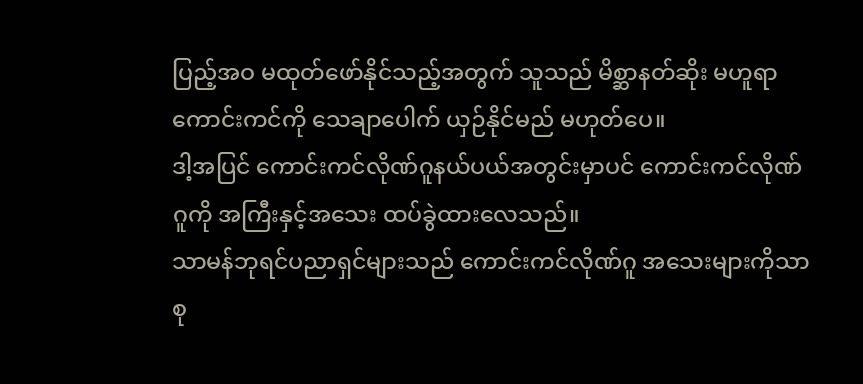ပြည့်အဝ မထုတ်ဖော်နိုင်သည့်အတွက် သူသည် မိစ္ဆာနတ်ဆိုး မဟူရာကောင်းကင်ကို သေချာပေါက် ယှဉ်နိုင်မည် မဟုတ်ပေ။
ဒါ့အပြင် ကောင်းကင်လိုဏ်ဂူနယ်ပယ်အတွင်းမှာပင် ကောင်းကင်လိုဏ်ဂူကို အကြီးနှင့်အသေး ထပ်ခွဲထားလေသည်။
သာမန်ဘုရင်ပညာရှင်များသည် ကောင်းကင်လိုဏ်ဂူ အသေးများကိုသာ စု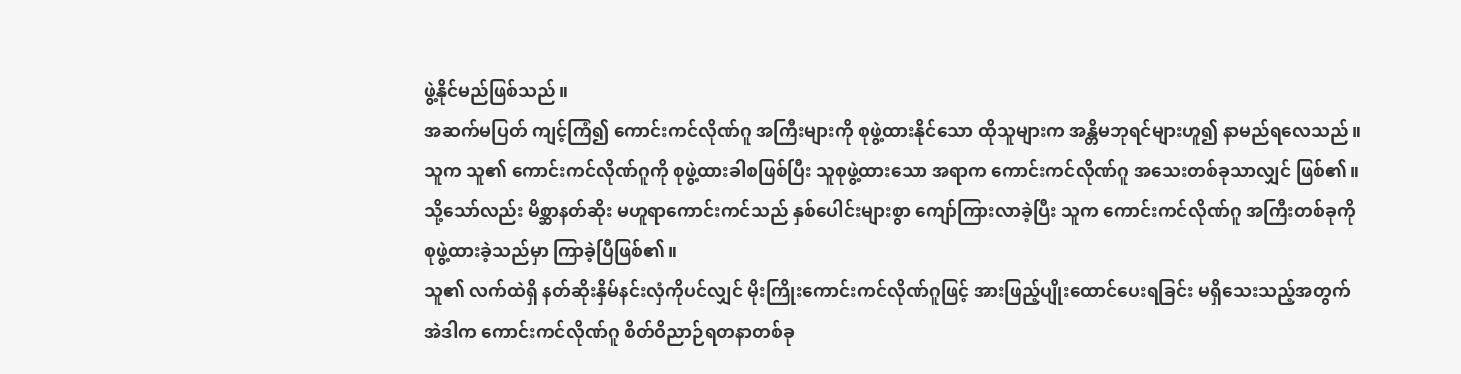ဖွဲ့နိုင်မည်ဖြစ်သည်။
အဆက်မပြတ် ကျင့်ကြံ၍ ကောင်းကင်လိုဏ်ဂူ အကြီးများကို စုဖွဲ့ထားနိုင်သော ထိုသူများက အန္တိမဘုရင်များဟူ၍ နာမည်ရလေသည်။
သူက သူ၏ ကောင်းကင်လိုဏ်ဂူကို စုဖွဲ့ထားခါစဖြစ်ပြီး သူစုဖွဲ့ထားသော အရာက ကောင်းကင်လိုဏ်ဂူ အသေးတစ်ခုသာလျှင် ဖြစ်၏။
သို့သော်လည်း မိစ္ဆာနတ်ဆိုး မဟူရာကောင်းကင်သည် နှစ်ပေါင်းများစွာ ကျော်ကြားလာခဲ့ပြီး သူက ကောင်းကင်လိုဏ်ဂူ အကြီးတစ်ခုကို စုဖွဲ့ထားခဲ့သည်မှာ ကြာခဲ့ပြီဖြစ်၏။
သူ၏ လက်ထဲရှိ နတ်ဆိုးနှိမ်နင်းလှံကိုပင်လျှင် မိုးကြိုးကောင်းကင်လိုဏ်ဂူဖြင့် အားဖြည့်ပျိုးထောင်ပေးရခြင်း မရှိသေးသည့်အတွက် အဲဒါက ကောင်းကင်လိုဏ်ဂူ စိတ်ဝိညာဉ်ရတနာတစ်ခု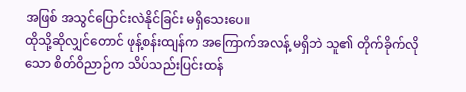အဖြစ် အသွင်ပြောင်းလဲနိုင်ခြင်း မရှိသေးပေ။
ထိုသို့ဆိုလျှင်တောင် ဖုန့်စန်းထျန်က အကြောက်အလန့် မရှိဘဲ သူ၏ တိုက်ခိုက်လိုသော စိတ်ဝိညာဉ်က သိပ်သည်းပြင်းထန်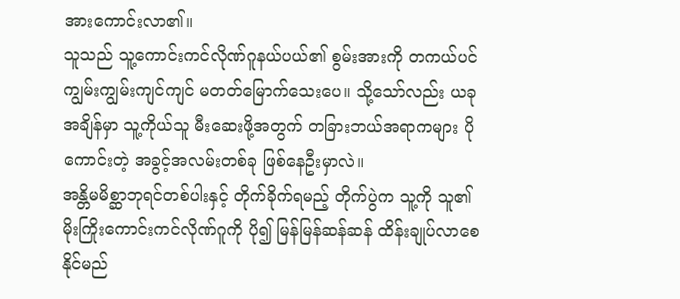အားကောင်းလာ၏။
သူသည် သူ့ကောင်းကင်လိုဏ်ဂူနယ်ပယ်၏ စွမ်းအားကို တကယ်ပင် ကျွမ်းကျွမ်းကျင်ကျင် မတတ်မြောက်သေးပေ။ သို့သော်လည်း ယခုအချိန်မှာ သူ့ကိုယ်သူ မီးဆေးဖို့အတွက် တခြားဘယ်အရာကများ ပိုကောင်းတဲ့ အခွင့်အလမ်းတစ်ခု ဖြစ်နေဦးမှာလဲ။
အန္တိမမိစ္ဆာဘုရင်တစ်ပါးနှင့် တိုက်ခိုက်ရမည့် တိုက်ပွဲက သူ့ကို သူ၏ မိုးကြိုးကောင်းကင်လိုဏ်ဂူကို ပို၍ မြန်မြန်ဆန်ဆန် ထိန်းချုပ်လာစေနိုင်မည်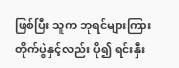ဖြစ်ပြီး သူက ဘုရင်များကြား တိုက်ပွဲနှင့်လည်း ပို၍ ရင်းနှီး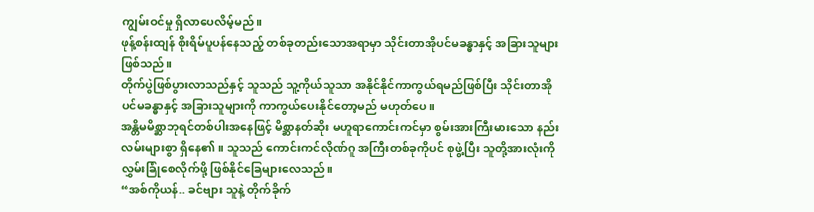ကျွမ်းဝင်မှု ရှိလာပေလိမ့်မည်။
ဖုန့်စန်းထျန် စိုးရိမ်ပူပန်နေသည့် တစ်ခုတည်းသောအရာမှာ သိုင်းတာအိုပင်မခန္ဓာနှင့် အခြားသူများဖြစ်သည်။
တိုက်ပွဲဖြစ်ပွားလာသည်နှင့် သူသည် သူ့ကိုယ်သူသာ အနိုင်နိုင်ကာကွယ်ရမည်ဖြစ်ပြီး သိုင်းတာအိုပင်မခန္ဓာနှင့် အခြားသူများကို ကာကွယ်ပေးနိုင်တော့မည် မဟုတ်ပေ။
အန္တိမမိစ္ဆာဘုရင်တစ်ပါးအနေဖြင့် မိစ္ဆာနတ်ဆိုး မဟူရာကောင်းကင်မှာ စွမ်းအားကြီးမားသော နည်းလမ်းများစွာ ရှိနေ၏။ သူသည် ကောင်းကင်လိုဏ်ဂူ အကြီးတစ်ခုကိုပင် စုဖွဲ့ပြီး သူတို့အားလုံးကို လွှမ်းခြုံစေလိုက်ဖို့ ဖြစ်နိုင်ခြေများလေသည်။
“အစ်ကိုယန်.. ခင်ဗျား သူနဲ့ တိုက်ခိုက်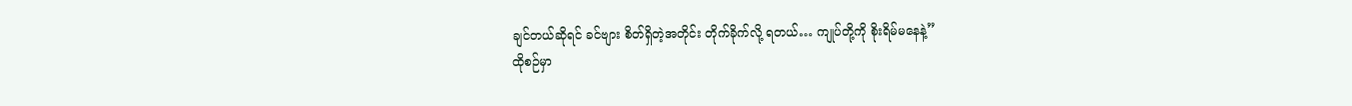ချင်တယ်ဆိုရင် ခင်ဗျား စိတ်ရှိတဲ့အတိုင်း တိုက်ခိုက်လို့ ရတယ်… ကျုပ်တို့ကို စိုးရိမ်မနေနဲ့”
ထိုစဉ်မှာ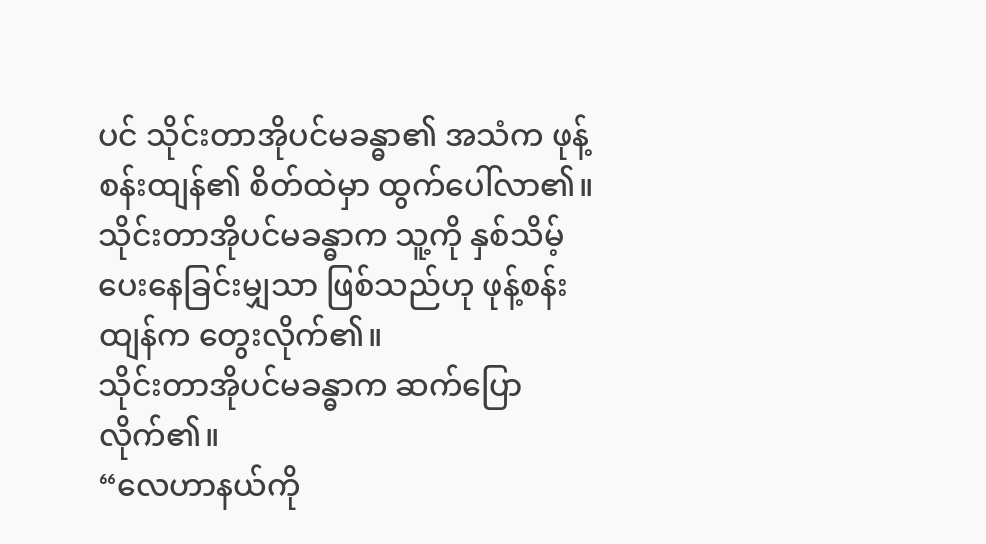ပင် သိုင်းတာအိုပင်မခန္ဓာ၏ အသံက ဖုန့်စန်းထျန်၏ စိတ်ထဲမှာ ထွက်ပေါ်လာ၏။
သိုင်းတာအိုပင်မခန္ဓာက သူ့ကို နှစ်သိမ့်ပေးနေခြင်းမျှသာ ဖြစ်သည်ဟု ဖုန့်စန်းထျန်က တွေးလိုက်၏။
သိုင်းတာအိုပင်မခန္ဓာက ဆက်ပြောလိုက်၏။
“လေဟာနယ်ကို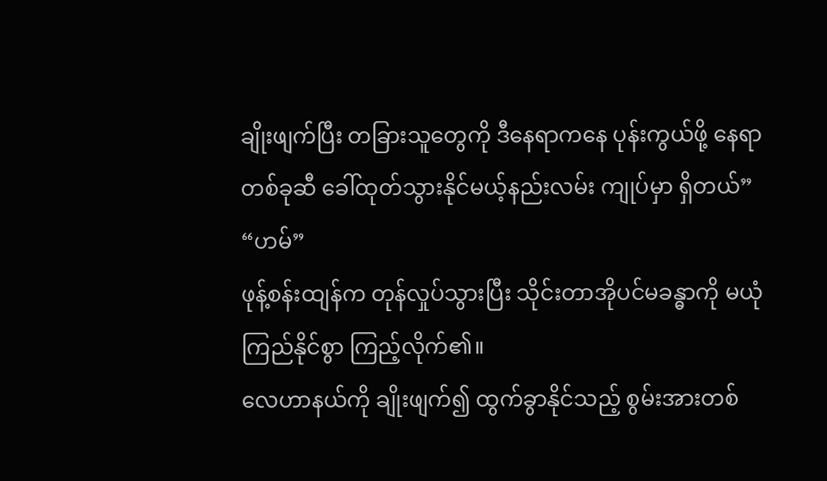ချိုးဖျက်ပြီး တခြားသူတွေကို ဒီနေရာကနေ ပုန်းကွယ်ဖို့ နေရာတစ်ခုဆီ ခေါ်ထုတ်သွားနိုင်မယ့်နည်းလမ်း ကျုပ်မှာ ရှိတယ်”
“ဟမ်”
ဖုန့်စန်းထျန်က တုန်လှုပ်သွားပြီး သိုင်းတာအိုပင်မခန္ဓာကို မယုံကြည်နိုင်စွာ ကြည့်လိုက်၏။
လေဟာနယ်ကို ချိုးဖျက်၍ ထွက်ခွာနိုင်သည့် စွမ်းအားတစ်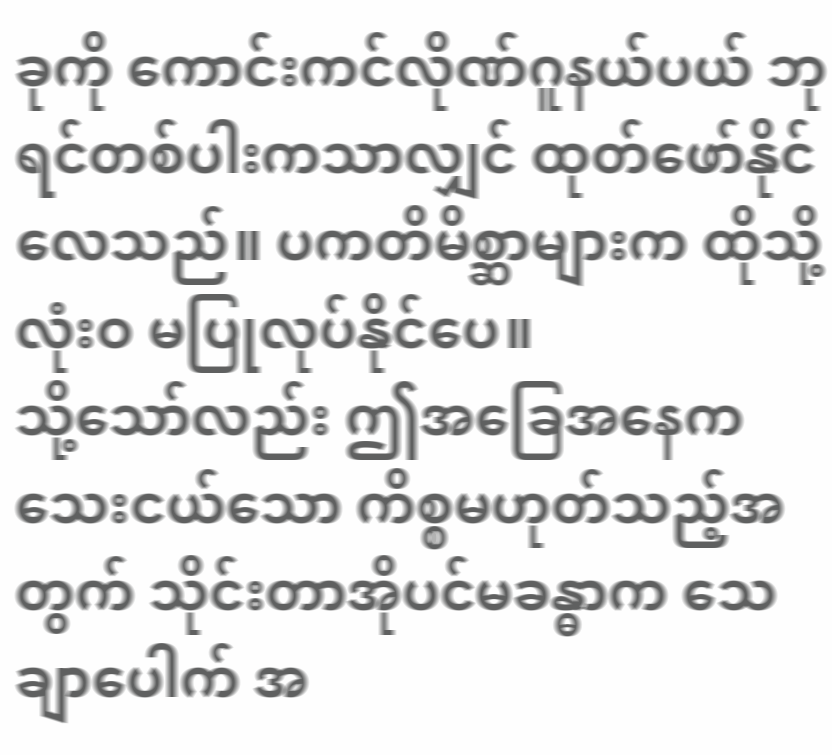ခုကို ကောင်းကင်လိုဏ်ဂူနယ်ပယ် ဘုရင်တစ်ပါးကသာလျှင် ထုတ်ဖော်နိုင်လေသည်။ ပကတိမိစ္ဆာများက ထိုသို့ လုံးဝ မပြုလုပ်နိုင်ပေ။
သို့သော်လည်း ဤအခြေအနေက သေးငယ်သော ကိစ္စမဟုတ်သည့်အတွက် သိုင်းတာအိုပင်မခန္ဓာက သေချာပေါက် အ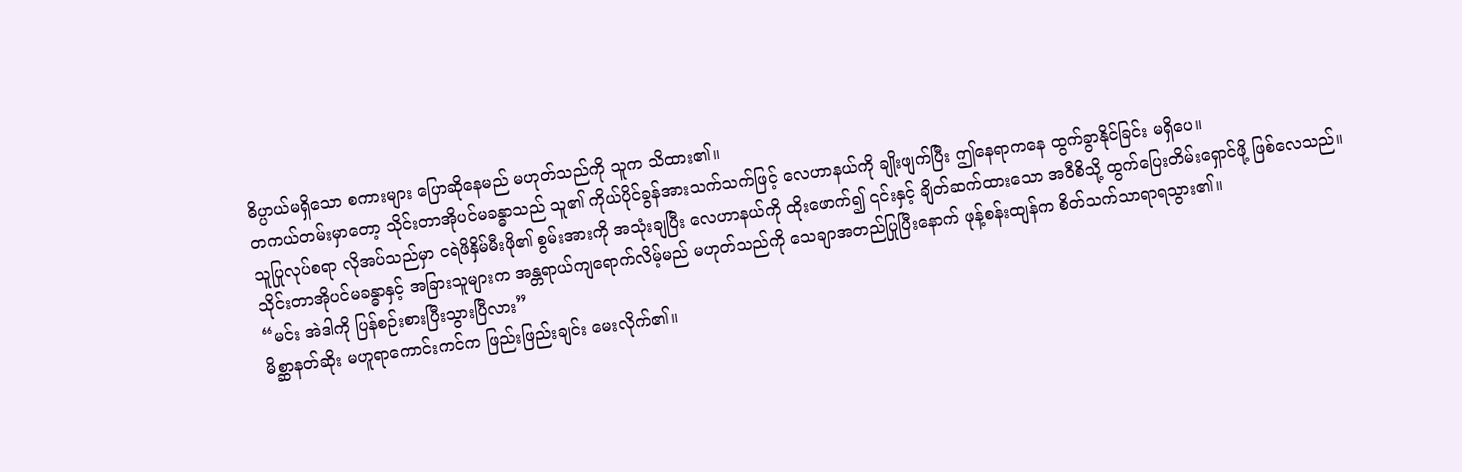ဓိပ္ပာယ်မရှိသော စကားများ ပြောဆိုနေမည် မဟုတ်သည်ကို သူက သိထား၏။
တကယ်တမ်းမှာတော့ သိုင်းတာအိုပင်မခန္ဓာသည် သူ၏ ကိုယ်ပိုင်ခွန်အားသက်သက်ဖြင့် လေဟာနယ်ကို ချိုးဖျက်ပြီး ဤနေရာကနေ ထွက်ခွာနိုင်ခြင်း မရှိပေ။
သူပြုလုပ်စရာ လိုအပ်သည်မှာ ငရဲဖိနှိမ်မီးဖို၏ စွမ်းအားကို အသုံးချပြီး လေဟာနယ်ကို ထိုးဖောက်၍ ၎င်းနှင့် ချိတ်ဆက်ထားသော အဝီစိသို့ ထွက်ပြေးတိမ်းရှောင်ဖို့ ဖြစ်လေသည်။
သိုင်းတာအိုပင်မခန္ဓာနှင့် အခြားသူများက အန္တရာယ်ကျရောက်လိမ့်မည် မဟုတ်သည်ကို သေချာအတည်ပြုပြီးနောက် ဖုန့်စန်းထျန်က စိတ်သက်သာရာရသွား၏။
“မင်း အဲဒါကို ပြန်စဉ်းစားပြီးသွားပြီလား”
မိစ္ဆာနတ်ဆိုး မဟူရာကောင်းကင်က ဖြည်းဖြည်းချင်း မေးလိုက်၏။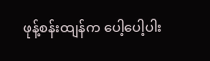ဖုန့်စန်းထျန်က ပေါ့ပေါ့ပါး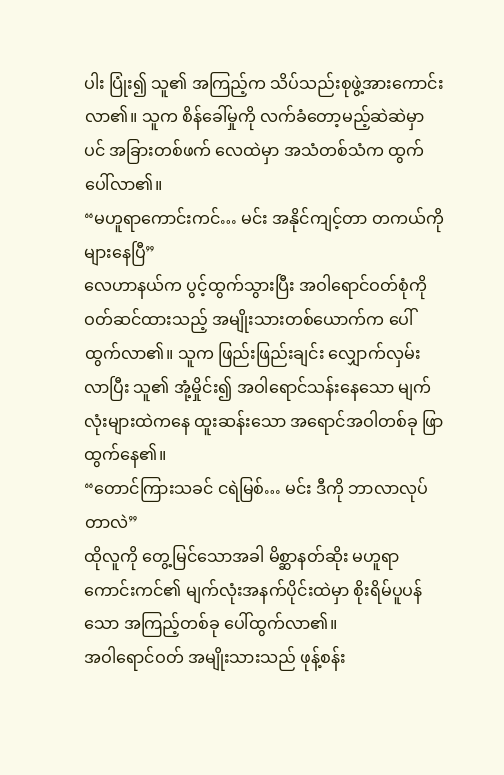ပါး ပြုံး၍ သူ၏ အကြည့်က သိပ်သည်းစုဖွဲ့အားကောင်းလာ၏။ သူက စိန်ခေါ်မှုကို လက်ခံတော့မည့်ဆဲဆဲမှာပင် အခြားတစ်ဖက် လေထဲမှာ အသံတစ်သံက ထွက်ပေါ်လာ၏။
“မဟူရာကောင်းကင်… မင်း အနိုင်ကျင့်တာ တကယ်ကို များနေပြီ”
လေဟာနယ်က ပွင့်ထွက်သွားပြီး အဝါရောင်ဝတ်စုံကို ဝတ်ဆင်ထားသည့် အမျိုးသားတစ်ယောက်က ပေါ်ထွက်လာ၏။ သူက ဖြည်းဖြည်းချင်း လျှောက်လှမ်းလာပြီး သူ၏ အုံ့မှိုင်း၍ အဝါရောင်သန်းနေသော မျက်လုံးများထဲကနေ ထူးဆန်းသော အရောင်အဝါတစ်ခု ဖြာထွက်နေ၏။
“တောင်ကြားသခင် ငရဲမြစ်… မင်း ဒီကို ဘာလာလုပ်တာလဲ”
ထိုလူကို တွေ့မြင်သောအခါ မိစ္ဆာနတ်ဆိုး မဟူရာကောင်းကင်၏ မျက်လုံးအနက်ပိုင်းထဲမှာ စိုးရိမ်ပူပန်သော အကြည့်တစ်ခု ပေါ်ထွက်လာ၏။
အဝါရောင်ဝတ် အမျိုးသားသည် ဖုန့်စန်း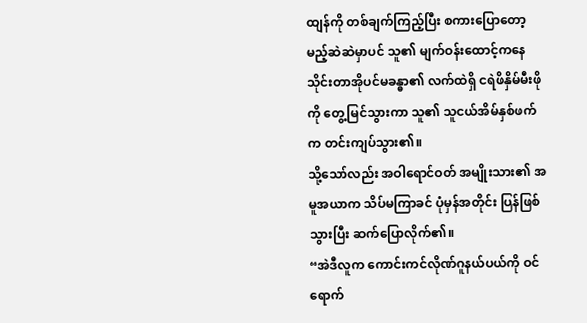ထျန်ကို တစ်ချက်ကြည့်ပြီး စကားပြောတော့မည့်ဆဲဆဲမှာပင် သူ၏ မျက်ဝန်းထောင့်ကနေ သိုင်းတာအိုပင်မခန္ဓာ၏ လက်ထဲရှိ ငရဲဖိနှိမ်မီးဖိုကို တွေ့မြင်သွားကာ သူ၏ သူငယ်အိမ်နှစ်ဖက်က တင်းကျပ်သွား၏။
သို့သော်လည်း အဝါရောင်ဝတ် အမျိုးသား၏ အမူအယာက သိပ်မကြာခင် ပုံမှန်အတိုင်း ပြန်ဖြစ်သွားပြီး ဆက်ပြောလိုက်၏။
“အဲဒီလူက ကောင်းကင်လိုဏ်ဂူနယ်ပယ်ကို ဝင်ရောက်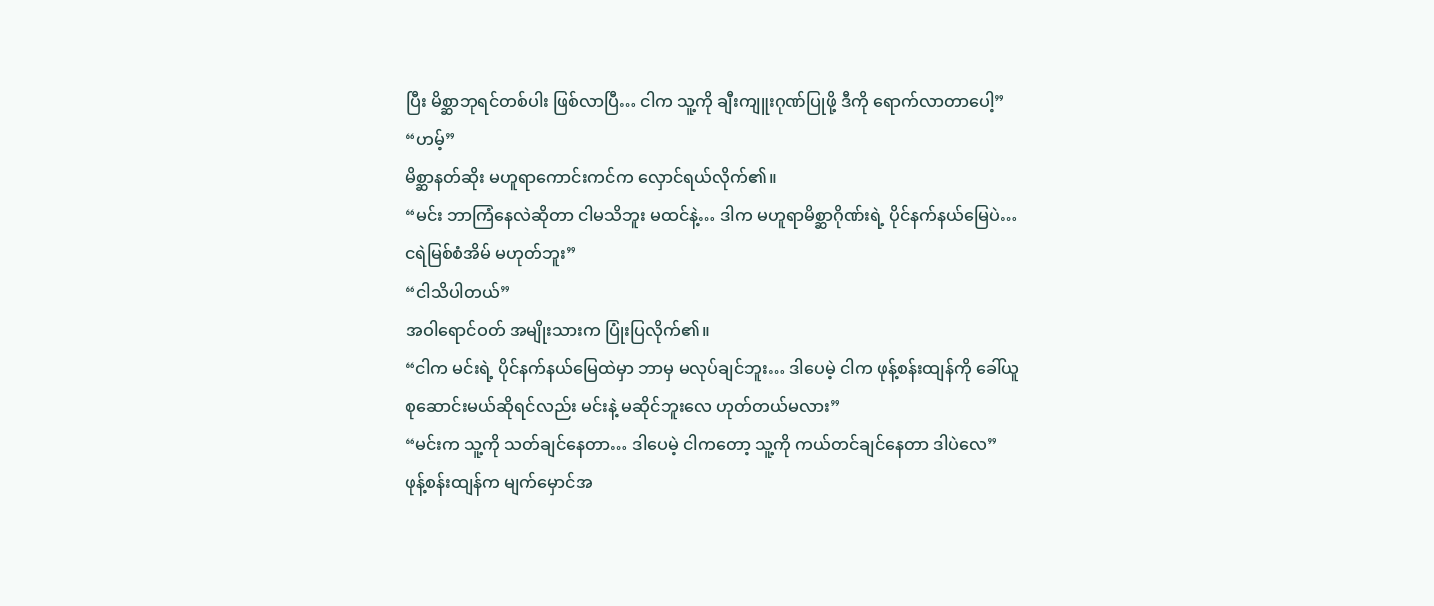ပြီး မိစ္ဆာဘုရင်တစ်ပါး ဖြစ်လာပြီ… ငါက သူ့ကို ချီးကျူးဂုဏ်ပြုဖို့ ဒီကို ရောက်လာတာပေါ့”
“ဟမ့်”
မိစ္ဆာနတ်ဆိုး မဟူရာကောင်းကင်က လှောင်ရယ်လိုက်၏။
“မင်း ဘာကြံနေလဲဆိုတာ ငါမသိဘူး မထင်နဲ့… ဒါက မဟူရာမိစ္ဆာဂိုဏ်းရဲ့ ပိုင်နက်နယ်မြေပဲ… ငရဲမြစ်စံအိမ် မဟုတ်ဘူး”
“ငါသိပါတယ်”
အဝါရောင်ဝတ် အမျိုးသားက ပြုံးပြလိုက်၏။
“ငါက မင်းရဲ့ ပိုင်နက်နယ်မြေထဲမှာ ဘာမှ မလုပ်ချင်ဘူး… ဒါပေမဲ့ ငါက ဖုန့်စန်းထျန်ကို ခေါ်ယူစုဆောင်းမယ်ဆိုရင်လည်း မင်းနဲ့ မဆိုင်ဘူးလေ ဟုတ်တယ်မလား”
“မင်းက သူ့ကို သတ်ချင်နေတာ… ဒါပေမဲ့ ငါကတော့ သူ့ကို ကယ်တင်ချင်နေတာ ဒါပဲလေ”
ဖုန့်စန်းထျန်က မျက်မှောင်အ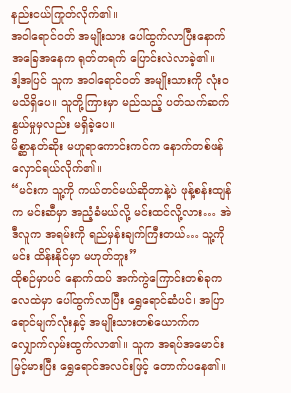နည်းငယ်ကြုတ်လိုက်၏။
အဝါရောင်ဝတ် အမျိုးသား ပေါ်ထွက်လာပြီးနောက် အခြေအနေက ရုတ်တရက် ပြောင်းလဲလာခဲ့၏။
ဒါ့အပြင် သူက အဝါရောင်ဝတ် အမျိုးသားကို လုံးဝ မသိရှိပေ။ သူတို့ကြားမှာ မည်သည့် ပတ်သက်ဆက်နွယ်မှုမှလည်း မရှိခဲ့ပေ။
မိစ္ဆာနတ်ဆိုး မဟူရာကောင်းကင်က နောက်တစ်ဖန် လှောင်ရယ်လိုက်၏။
“မင်းက သူ့ကို ကယ်တင်မယ်ဆိုတာနဲ့ပဲ ဖုန့်စန်းထျန်က မင်းဆီမှာ အညံ့ခံမယ်လို့ မင်းထင်လို့လား… အဲဒီလူက အရမ်းကို ရည်မှန်းချက်ကြီးတယ်… သူ့ကို မင်း ထိန်းနိုင်မှာ မဟုတ်ဘူး”
ထိုစဉ်မှာပင် နောက်ထပ် အက်ကွဲကြောင်းတစ်ခုက လေထဲမှာ ပေါ်ထွက်လာပြီး ရွှေရောင်ဆံပင်၊ အပြာရောင်မျက်လုံးနှင့် အမျိုးသားတစ်ယောက်က လျှောက်လှမ်းထွက်လာ၏။ သူက အရပ်အမောင်း မြင့်မားပြီး ရွှေရောင်အလင်းဖြင့် တောက်ပနေ၏။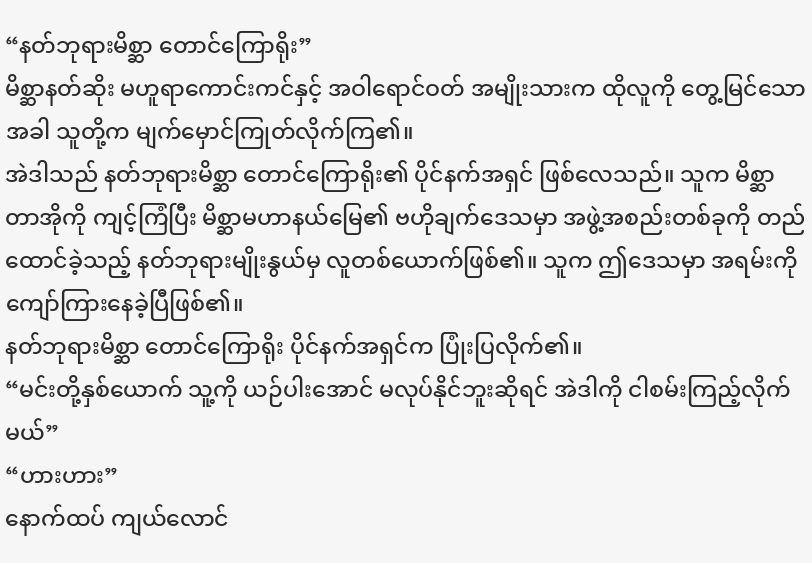“နတ်ဘုရားမိစ္ဆာ တောင်ကြောရိုး”
မိစ္ဆာနတ်ဆိုး မဟူရာကောင်းကင်နှင့် အဝါရောင်ဝတ် အမျိုးသားက ထိုလူကို တွေ့မြင်သောအခါ သူတို့က မျက်မှောင်ကြုတ်လိုက်ကြ၏။
အဲဒါသည် နတ်ဘုရားမိစ္ဆာ တောင်ကြောရိုး၏ ပိုင်နက်အရှင် ဖြစ်လေသည်။ သူက မိစ္ဆာတာအိုကို ကျင့်ကြံပြီး မိစ္ဆာမဟာနယ်မြေ၏ ဗဟိုချက်ဒေသမှာ အဖွဲ့အစည်းတစ်ခုကို တည်ထောင်ခဲ့သည့် နတ်ဘုရားမျိုးနွယ်မှ လူတစ်ယောက်ဖြစ်၏။ သူက ဤဒေသမှာ အရမ်းကို ကျော်ကြားနေခဲ့ပြီဖြစ်၏။
နတ်ဘုရားမိစ္ဆာ တောင်ကြောရိုး ပိုင်နက်အရှင်က ပြုံးပြလိုက်၏။
“မင်းတို့နှစ်ယောက် သူ့ကို ယဉ်ပါးအောင် မလုပ်နိုင်ဘူးဆိုရင် အဲဒါကို ငါစမ်းကြည့်လိုက်မယ်”
“ဟားဟား”
နောက်ထပ် ကျယ်လောင်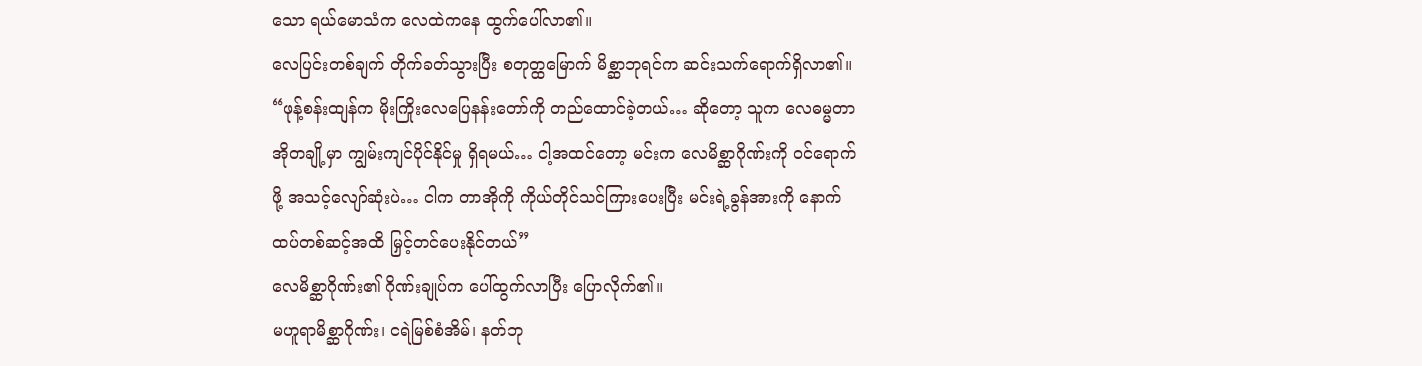သော ရယ်မောသံက လေထဲကနေ ထွက်ပေါ်လာ၏။
လေပြင်းတစ်ချက် တိုက်ခတ်သွားပြီး စတုတ္ထမြောက် မိစ္ဆာဘုရင်က ဆင်းသက်ရောက်ရှိလာ၏။
“ဖုန့်စန်းထျန်က မိုးကြိုးလေပြေနန်းတော်ကို တည်ထောင်ခဲ့တယ်… ဆိုတော့ သူက လေဓမ္မတာအိုတချို့မှာ ကျွမ်းကျင်ပိုင်နိုင်မှု ရှိရမယ်… ငါ့အထင်တော့ မင်းက လေမိစ္ဆာဂိုဏ်းကို ဝင်ရောက်ဖို့ အသင့်လျော်ဆုံးပဲ… ငါက တာအိုကို ကိုယ်တိုင်သင်ကြားပေးပြီး မင်းရဲ့ခွန်အားကို နောက်ထပ်တစ်ဆင့်အထိ မြှင့်တင်ပေးနိုင်တယ်”
လေမိစ္ဆာဂိုဏ်း၏ ဂိုဏ်းချုပ်က ပေါ်ထွက်လာပြီး ပြောလိုက်၏။
မဟူရာမိစ္ဆာဂိုဏ်း၊ ငရဲမြစ်စံအိမ်၊ နတ်ဘု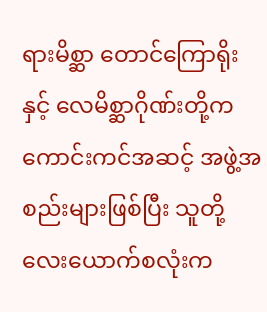ရားမိစ္ဆာ တောင်ကြောရိုးနှင့် လေမိစ္ဆာဂိုဏ်းတို့က ကောင်းကင်အဆင့် အဖွဲ့အစည်းများဖြစ်ပြီး သူတို့လေးယောက်စလုံးက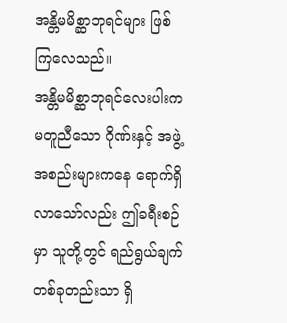အန္တိမမိစ္ဆာဘုရင်များ ဖြစ်ကြလေသည်။
အန္တိမမိစ္ဆာဘုရင်လေးပါးက မတူညီသော ဂိုဏ်းနှင့် အဖွဲ့အစည်းများကနေ ရောက်ရှိလာသော်လည်း ဤခရီးစဉ်မှာ သူတို့တွင် ရည်ရွယ်ချက်တစ်ခုတည်းသာ ရှိ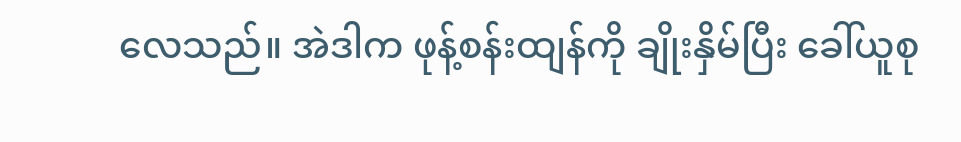လေသည်။ အဲဒါက ဖုန့်စန်းထျန်ကို ချိုးနှိမ်ပြီး ခေါ်ယူစု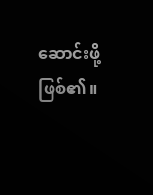ဆောင်းဖို့ဖြစ်၏။